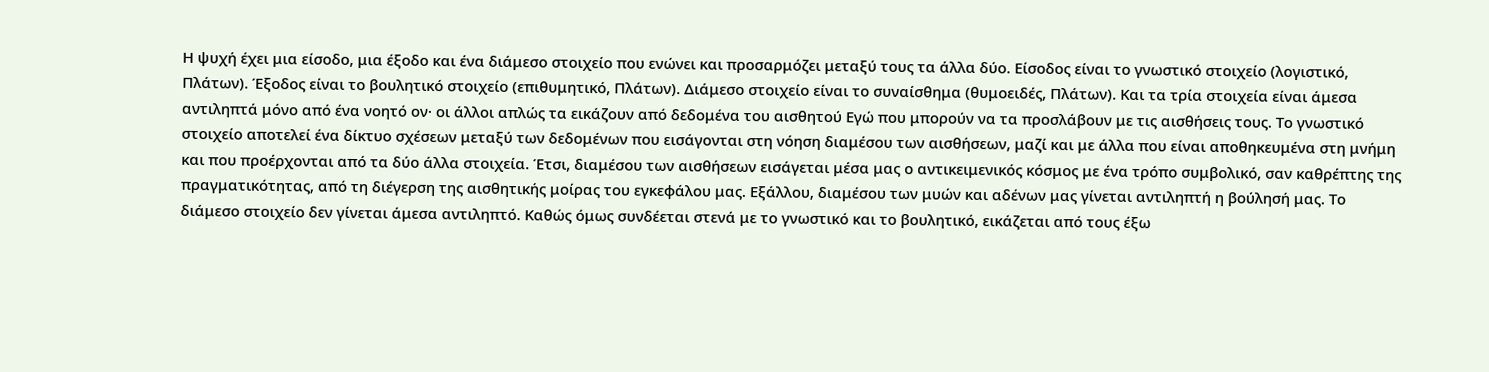Η ψυχή έχει μια είσοδο, μια έξοδο και ένα διάμεσο στοιχείο που ενώνει και προσαρμόζει μεταξύ τους τα άλλα δύο. Είσοδος είναι το γνωστικό στοιχείο (λογιστικό, Πλάτων). Έξοδος είναι το βουλητικό στοιχείο (επιθυμητικό, Πλάτων). Διάμεσο στοιχείο είναι το συναίσθημα (θυμοειδές, Πλάτων). Και τα τρία στοιχεία είναι άμεσα αντιληπτά μόνο από ένα νοητό ον· οι άλλοι απλώς τα εικάζουν από δεδομένα του αισθητού Εγώ που μπορούν να τα προσλάβουν με τις αισθήσεις τους. Το γνωστικό στοιχείο αποτελεί ένα δίκτυο σχέσεων μεταξύ των δεδομένων που εισάγονται στη νόηση διαμέσου των αισθήσεων, μαζί και με άλλα που είναι αποθηκευμένα στη μνήμη και που προέρχονται από τα δύο άλλα στοιχεία. Έτσι, διαμέσου των αισθήσεων εισάγεται μέσα μας ο αντικειμενικός κόσμος με ένα τρόπο συμβολικό, σαν καθρέπτης της πραγματικότητας, από τη διέγερση της αισθητικής μοίρας του εγκεφάλου μας. Εξάλλου, διαμέσου των μυών και αδένων μας γίνεται αντιληπτή η βούλησή μας. Το διάμεσο στοιχείο δεν γίνεται άμεσα αντιληπτό. Καθώς όμως συνδέεται στενά με το γνωστικό και το βουλητικό, εικάζεται από τους έξω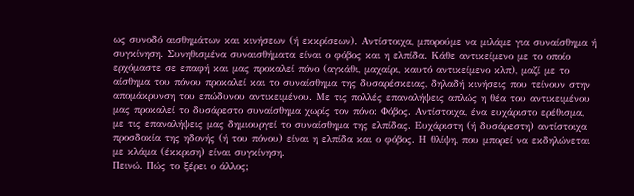ως συνοδό αισθημάτων και κινήσεων (ή εκκρίσεων). Αντίστοιχα, μπορούμε να μιλάμε για συναίσθημα ή συγκίνηση. Συνηθισμένα συναισθήματα είναι ο φόβος και η ελπίδα. Κάθε αντικείμενο με το οποίο ερχόμαστε σε επαφή και μας προκαλεί πόνο (αγκάθι, μαχαίρι, καυτό αντικείμενο κλπ), μαζί με το αίσθημα του πόνου προκαλεί και το συναίσθημα της δυσαρέσκειας, δηλαδή κινήσεις που τείνουν στην απομάκρυνση του επώδυνου αντικειμένου. Με τις πολλές επαναλήψεις απλώς η θέα του αντικειμένου μας προκαλεί το δυσάρεστο συναίσθημα χωρίς τον πόνο: Φόβος. Αντίστοιχα, ένα ευχάριστο ερέθισμα, με τις επαναλήψεις μας δημιουργεί το συναίσθημα της ελπίδας. Ευχάριστη (ή δυσάρεστη) αντίστοιχα προσδοκία της ηδονής (ή του πόνου) είναι η ελπίδα και ο φόβος. Η θλίψη, που μπορεί να εκδηλώνεται με κλάμα (έκκριση) είναι συγκίνηση.
Πεινώ. Πώς το ξέρει ο άλλος;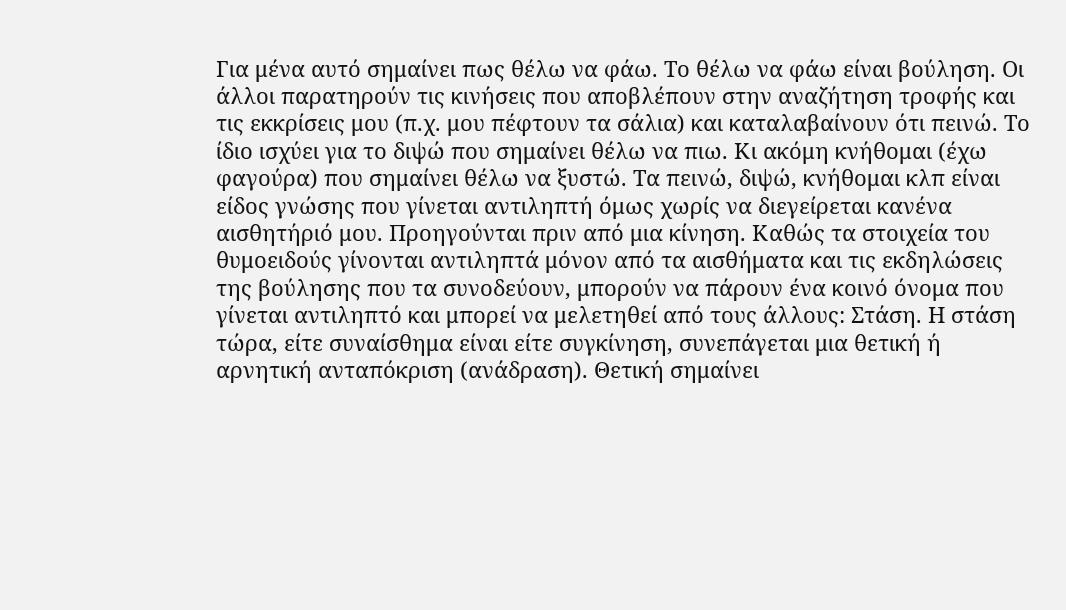Για μένα αυτό σημαίνει πως θέλω να φάω. Το θέλω να φάω είναι βούληση. Οι άλλοι παρατηρούν τις κινήσεις που αποβλέπουν στην αναζήτηση τροφής και τις εκκρίσεις μου (π.χ. μου πέφτουν τα σάλια) και καταλαβαίνουν ότι πεινώ. Το ίδιο ισχύει για το διψώ που σημαίνει θέλω να πιω. Κι ακόμη κνήθομαι (έχω φαγούρα) που σημαίνει θέλω να ξυστώ. Τα πεινώ, διψώ, κνήθομαι κλπ είναι είδος γνώσης που γίνεται αντιληπτή όμως χωρίς να διεγείρεται κανένα αισθητήριό μου. Προηγούνται πριν από μια κίνηση. Καθώς τα στοιχεία του θυμοειδούς γίνονται αντιληπτά μόνον από τα αισθήματα και τις εκδηλώσεις της βούλησης που τα συνοδεύουν, μπορούν να πάρουν ένα κοινό όνομα που γίνεται αντιληπτό και μπορεί να μελετηθεί από τους άλλους: Στάση. Η στάση τώρα, είτε συναίσθημα είναι είτε συγκίνηση, συνεπάγεται μια θετική ή αρνητική ανταπόκριση (ανάδραση). Θετική σημαίνει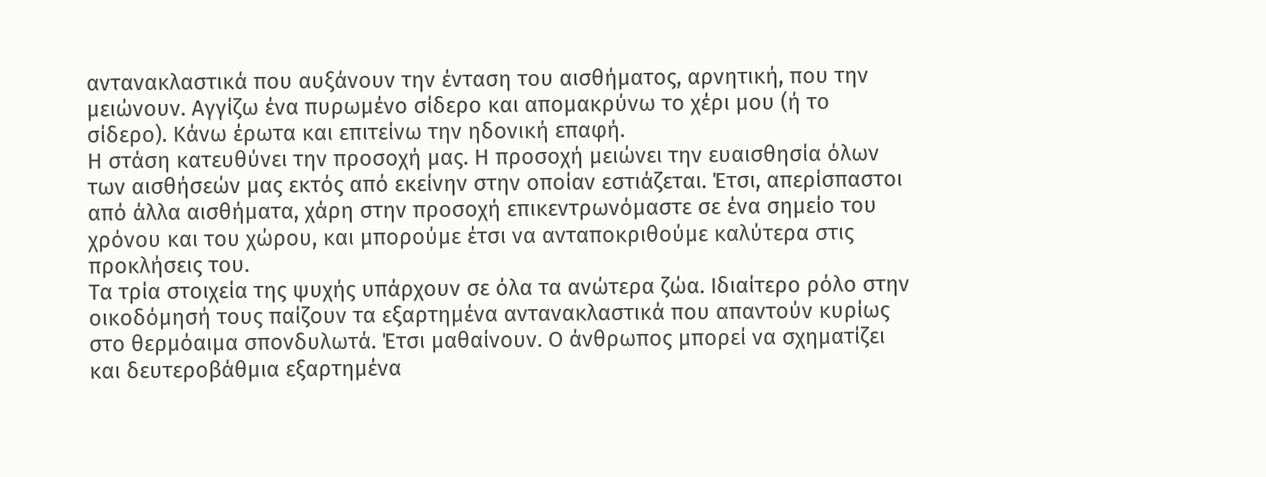αντανακλαστικά που αυξάνουν την ένταση του αισθήματος, αρνητική, που την μειώνουν. Αγγίζω ένα πυρωμένο σίδερο και απομακρύνω το χέρι μου (ή το σίδερο). Κάνω έρωτα και επιτείνω την ηδονική επαφή.
Η στάση κατευθύνει την προσοχή μας. Η προσοχή μειώνει την ευαισθησία όλων των αισθήσεών μας εκτός από εκείνην στην οποίαν εστιάζεται. Έτσι, απερίσπαστοι από άλλα αισθήματα, χάρη στην προσοχή επικεντρωνόμαστε σε ένα σημείο του χρόνου και του χώρου, και μπορούμε έτσι να ανταποκριθούμε καλύτερα στις προκλήσεις του.
Τα τρία στοιχεία της ψυχής υπάρχουν σε όλα τα ανώτερα ζώα. Ιδιαίτερο ρόλο στην οικοδόμησή τους παίζουν τα εξαρτημένα αντανακλαστικά που απαντούν κυρίως στο θερμόαιμα σπονδυλωτά. Έτσι μαθαίνουν. Ο άνθρωπος μπορεί να σχηματίζει και δευτεροβάθμια εξαρτημένα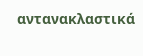αντανακλαστικά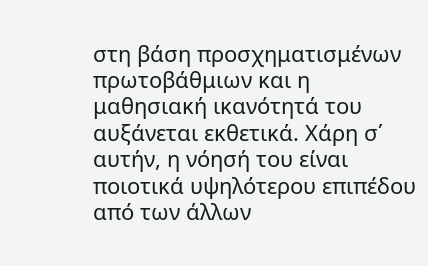στη βάση προσχηματισμένων πρωτοβάθμιων και η μαθησιακή ικανότητά του αυξάνεται εκθετικά. Χάρη σ΄ αυτήν, η νόησή του είναι ποιοτικά υψηλότερου επιπέδου από των άλλων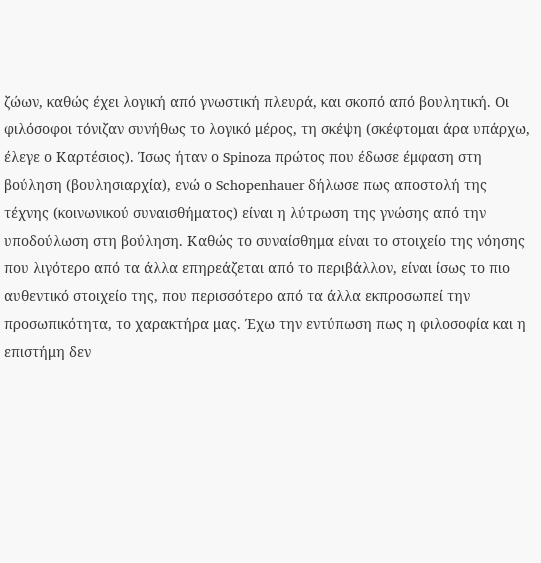ζώων, καθώς έχει λογική από γνωστική πλευρά, και σκοπό από βουλητική. Οι φιλόσοφοι τόνιζαν συνήθως το λογικό μέρος, τη σκέψη (σκέφτομαι άρα υπάρχω, έλεγε ο Καρτέσιος). Ίσως ήταν ο Spinoza πρώτος που έδωσε έμφαση στη βούληση (βουλησιαρχία), ενώ ο Schopenhauer δήλωσε πως αποστολή της τέχνης (κοινωνικού συναισθήματος) είναι η λύτρωση της γνώσης από την υποδούλωση στη βούληση. Καθώς το συναίσθημα είναι το στοιχείο της νόησης που λιγότερο από τα άλλα επηρεάζεται από το περιβάλλον, είναι ίσως το πιο αυθεντικό στοιχείο της, που περισσότερο από τα άλλα εκπροσωπεί την προσωπικότητα, το χαρακτήρα μας. Έχω την εντύπωση πως η φιλοσοφία και η επιστήμη δεν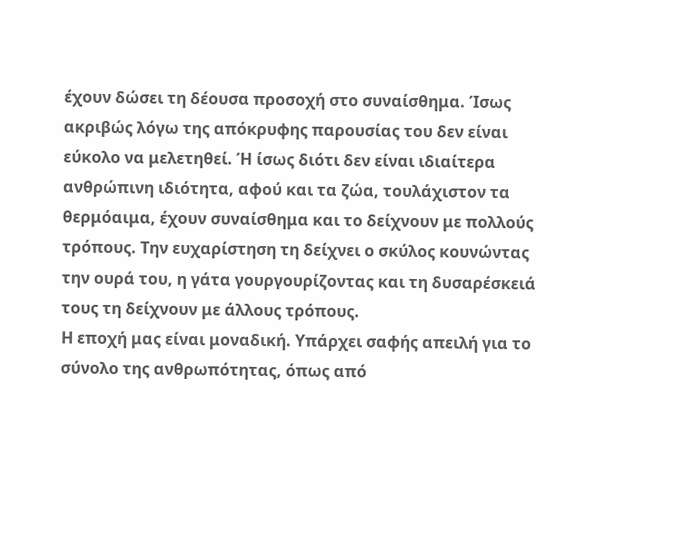έχουν δώσει τη δέουσα προσοχή στο συναίσθημα. Ίσως ακριβώς λόγω της απόκρυφης παρουσίας του δεν είναι εύκολο να μελετηθεί. Ή ίσως διότι δεν είναι ιδιαίτερα ανθρώπινη ιδιότητα, αφού και τα ζώα, τουλάχιστον τα θερμόαιμα, έχουν συναίσθημα και το δείχνουν με πολλούς τρόπους. Την ευχαρίστηση τη δείχνει ο σκύλος κουνώντας την ουρά του, η γάτα γουργουρίζοντας και τη δυσαρέσκειά τους τη δείχνουν με άλλους τρόπους.
Η εποχή μας είναι μοναδική. Υπάρχει σαφής απειλή για το σύνολο της ανθρωπότητας, όπως από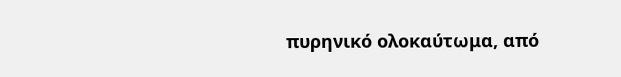πυρηνικό ολοκαύτωμα, από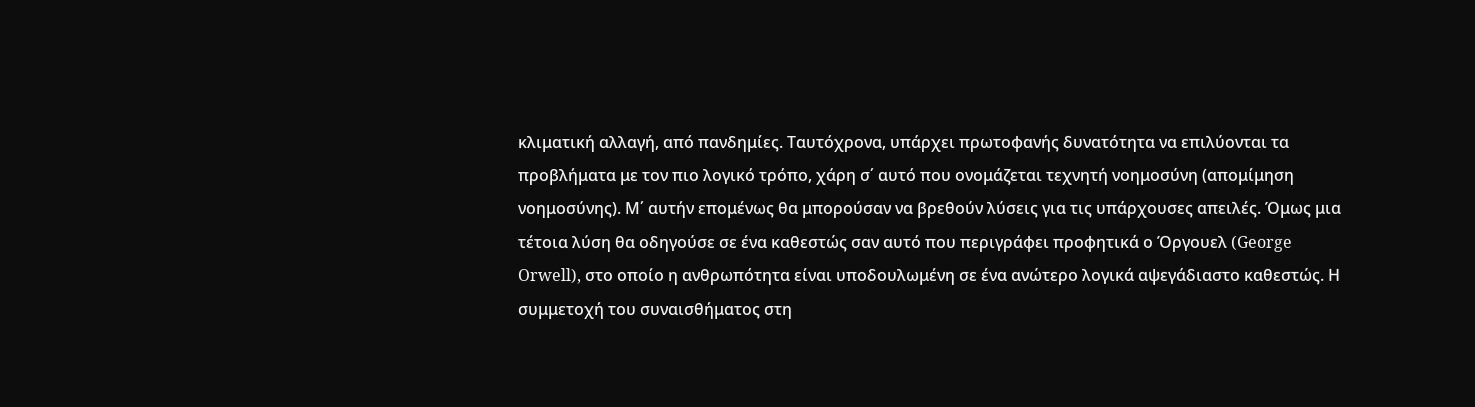κλιματική αλλαγή, από πανδημίες. Ταυτόχρονα, υπάρχει πρωτοφανής δυνατότητα να επιλύονται τα προβλήματα με τον πιο λογικό τρόπο, χάρη σ΄ αυτό που ονομάζεται τεχνητή νοημοσύνη (απομίμηση νοημοσύνης). Μ΄ αυτήν επομένως θα μπορούσαν να βρεθούν λύσεις για τις υπάρχουσες απειλές. Όμως μια τέτοια λύση θα οδηγούσε σε ένα καθεστώς σαν αυτό που περιγράφει προφητικά ο Όργουελ (George Orwell), στο οποίο η ανθρωπότητα είναι υποδουλωμένη σε ένα ανώτερο λογικά αψεγάδιαστο καθεστώς. Η συμμετοχή του συναισθήματος στη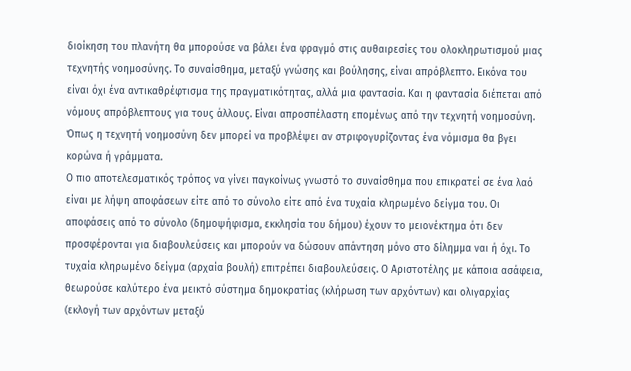διοίκηση του πλανήτη θα μπορούσε να βάλει ένα φραγμό στις αυθαιρεσίες του ολοκληρωτισμού μιας τεχνητής νοημοσύνης. Το συναίσθημα, μεταξύ γνώσης και βούλησης, είναι απρόβλεπτο. Εικόνα του είναι όχι ένα αντικαθρέφτισμα της πραγματικότητας, αλλά μια φαντασία. Και η φαντασία διέπεται από νόμους απρόβλεπτους για τους άλλους. Είναι απροσπέλαστη επομένως από την τεχνητή νοημοσύνη. Όπως η τεχνητή νοημοσύνη δεν μπορεί να προβλέψει αν στριφογυρίζοντας ένα νόμισμα θα βγει κορώνα ή γράμματα.
Ο πιο αποτελεσματικός τρόπος να γίνει παγκοίνως γνωστό το συναίσθημα που επικρατεί σε ένα λαό είναι με λήψη αποφάσεων είτε από το σύνολο είτε από ένα τυχαία κληρωμένο δείγμα του. Οι αποφάσεις από το σύνολο (δημοψήφισμα, εκκλησία του δήμου) έχουν το μειονέκτημα ότι δεν προσφέρονται για διαβουλεύσεις και μπορούν να δώσουν απάντηση μόνο στο δίλημμα ναι ή όχι. Το τυχαία κληρωμένο δείγμα (αρχαία βουλή) επιτρέπει διαβουλεύσεις. Ο Αριστοτέλης με κάποια ασάφεια, θεωρούσε καλύτερο ένα μεικτό σύστημα δημοκρατίας (κλήρωση των αρχόντων) και ολιγαρχίας (εκλογή των αρχόντων μεταξύ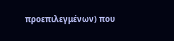προεπιλεγμένων) που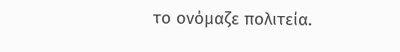το ονόμαζε πολιτεία.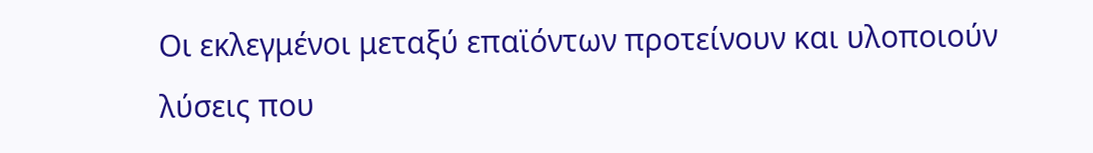Οι εκλεγμένοι μεταξύ επαϊόντων προτείνουν και υλοποιούν λύσεις που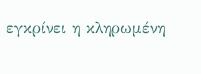εγκρίνει η κληρωμένη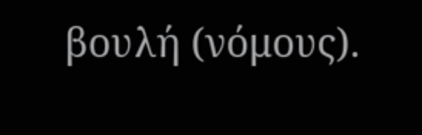βουλή (νόμους).